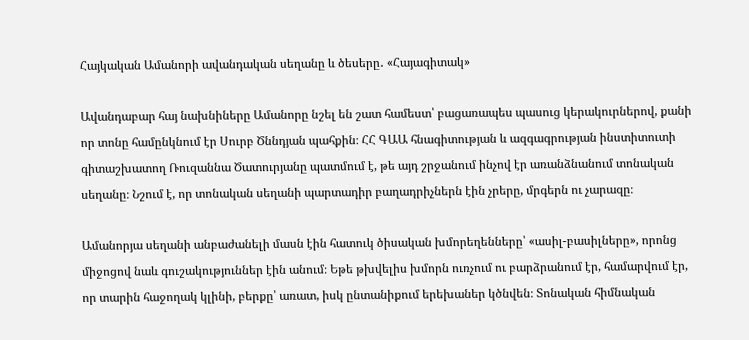Հայկական Ամանորի ավանդական սեղանը և ծեսերը․ «Հայագիտակ»

Ավանդաբար հայ նախնիները Ամանորը նշել են շատ համեստ՝ բացառապես պասուց կերակուրներով, քանի որ տոնը համընկնում էր Սուրբ Ծննդյան պահքին։ ՀՀ ԳԱԱ հնագիտության և ազգագրության ինստիտուտի գիտաշխատող Ռուզաննա Ծատուրյանը պատմում է, թե այդ շրջանում ինչով էր առանձնանում տոնական սեղանը։ Նշում է, որ տոնական սեղանի պարտադիր բաղադրիչներն էին չրերը, մրգերն ու չարազը։

Ամանորյա սեղանի անբաժանելի մասն էին հատուկ ծիսական խմորեղենները՝ «ասիլ-բասիլները», որոնց միջոցով նաև գուշակություններ էին անում։ Եթե թխվելիս խմորն ուռչում ու բարձրանում էր, համարվում էր, որ տարին հաջողակ կլինի, բերքը՝ առատ, իսկ ընտանիքում երեխաներ կծնվեն։ Տոնական հիմնական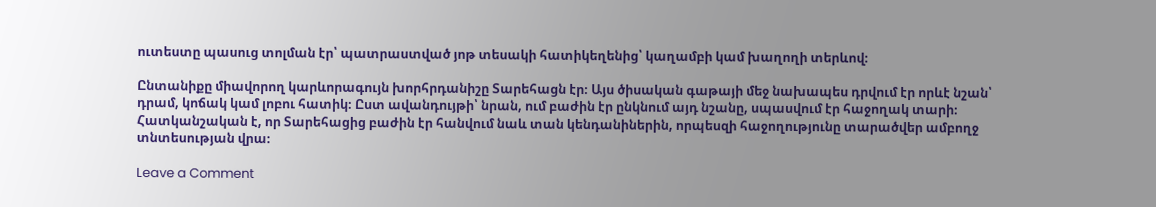ուտեստը պասուց տոլման էր՝ պատրաստված յոթ տեսակի հատիկեղենից՝ կաղամբի կամ խաղողի տերևով։

Ընտանիքը միավորող կարևորագույն խորհրդանիշը Տարեհացն էր։ Այս ծիսական գաթայի մեջ նախապես դրվում էր որևէ նշան՝ դրամ, կոճակ կամ լոբու հատիկ։ Ըստ ավանդույթի՝ նրան, ում բաժին էր ընկնում այդ նշանը, սպասվում էր հաջողակ տարի։ Հատկանշական է, որ Տարեհացից բաժին էր հանվում նաև տան կենդանիներին, որպեսզի հաջողությունը տարածվեր ամբողջ տնտեսության վրա։

Leave a Comment